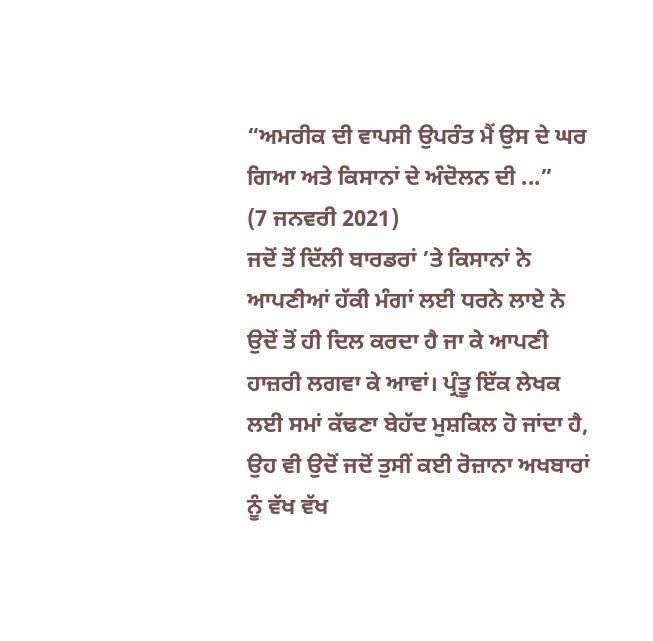“ਅਮਰੀਕ ਦੀ ਵਾਪਸੀ ਉਪਰੰਤ ਮੈਂ ਉਸ ਦੇ ਘਰ ਗਿਆ ਅਤੇ ਕਿਸਾਨਾਂ ਦੇ ਅੰਦੋਲਨ ਦੀ ...”
(7 ਜਨਵਰੀ 2021)
ਜਦੋਂ ਤੋਂ ਦਿੱਲੀ ਬਾਰਡਰਾਂ ’ਤੇ ਕਿਸਾਨਾਂ ਨੇ ਆਪਣੀਆਂ ਹੱਕੀ ਮੰਗਾਂ ਲਈ ਧਰਨੇ ਲਾਏ ਨੇ ਉਦੋਂ ਤੋਂ ਹੀ ਦਿਲ ਕਰਦਾ ਹੈ ਜਾ ਕੇ ਆਪਣੀ ਹਾਜ਼ਰੀ ਲਗਵਾ ਕੇ ਆਵਾਂ। ਪ੍ਰੰਤੂ ਇੱਕ ਲੇਖਕ ਲਈ ਸਮਾਂ ਕੱਢਣਾ ਬੇਹੱਦ ਮੁਸ਼ਕਿਲ ਹੋ ਜਾਂਦਾ ਹੈ, ਉਹ ਵੀ ਉਦੋਂ ਜਦੋਂ ਤੁਸੀਂ ਕਈ ਰੋਜ਼ਾਨਾ ਅਖਬਾਰਾਂ ਨੂੰ ਵੱਖ ਵੱਖ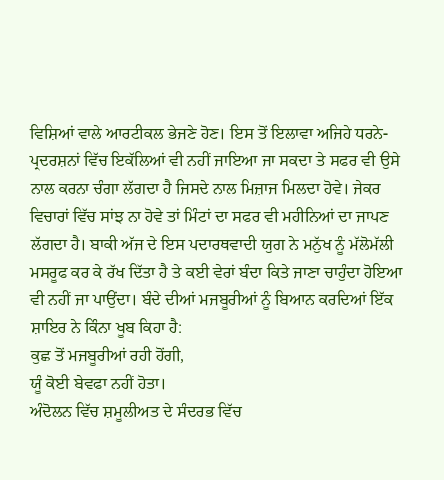ਵਿਸ਼ਿਆਂ ਵਾਲੇ ਆਰਟੀਕਲ ਭੇਜਣੇ ਹੋਣ। ਇਸ ਤੋਂ ਇਲਾਵਾ ਅਜਿਹੇ ਧਰਨੇ-ਪ੍ਰਦਰਸ਼ਨਾਂ ਵਿੱਚ ਇਕੱਲਿਆਂ ਵੀ ਨਹੀਂ ਜਾਇਆ ਜਾ ਸਕਦਾ ਤੇ ਸਫਰ ਵੀ ਉਸੇ ਨਾਲ ਕਰਨਾ ਚੰਗਾ ਲੱਗਦਾ ਹੈ ਜਿਸਦੇ ਨਾਲ ਮਿਜ਼ਾਜ ਮਿਲਦਾ ਹੋਵੇ। ਜੇਕਰ ਵਿਚਾਰਾਂ ਵਿੱਚ ਸਾਂਝ ਨਾ ਹੋਵੇ ਤਾਂ ਮਿੰਟਾਂ ਦਾ ਸਫਰ ਵੀ ਮਹੀਨਿਆਂ ਦਾ ਜਾਪਣ ਲੱਗਦਾ ਹੈ। ਬਾਕੀ ਅੱਜ ਦੇ ਇਸ ਪਦਾਰਥਵਾਦੀ ਯੁਗ ਨੇ ਮਨੁੱਖ ਨੂੰ ਮੱਲੋਮੱਲੀ ਮਸਰੂਫ ਕਰ ਕੇ ਰੱਖ ਦਿੱਤਾ ਹੈ ਤੇ ਕਈ ਵੇਰਾਂ ਬੰਦਾ ਕਿਤੇ ਜਾਣਾ ਚਾਹੁੰਦਾ ਹੋਇਆ ਵੀ ਨਹੀਂ ਜਾ ਪਾਉਂਦਾ। ਬੰਦੇ ਦੀਆਂ ਮਜਬੂਰੀਆਂ ਨੂੰ ਬਿਆਨ ਕਰਦਿਆਂ ਇੱਕ ਸ਼ਾਇਰ ਨੇ ਕਿੰਨਾ ਖੂਬ ਕਿਹਾ ਹੈ:
ਕੁਛ ਤੋਂ ਮਜਬੂਰੀਆਂ ਰਹੀ ਹੋਂਗੀ,
ਯੂੰ ਕੋਈ ਬੇਵਫਾ ਨਹੀਂ ਹੋਤਾ।
ਅੰਦੋਲਨ ਵਿੱਚ ਸ਼ਮੂਲੀਅਤ ਦੇ ਸੰਦਰਭ ਵਿੱਚ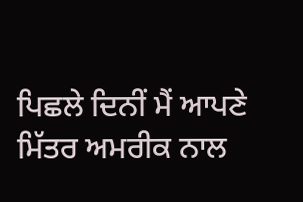ਪਿਛਲੇ ਦਿਨੀਂ ਮੈਂ ਆਪਣੇ ਮਿੱਤਰ ਅਮਰੀਕ ਨਾਲ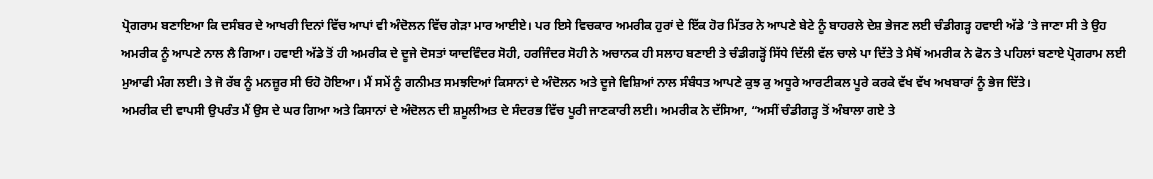ਪ੍ਰੋਗਰਾਮ ਬਣਾਇਆ ਕਿ ਦਸੰਬਰ ਦੇ ਆਖਰੀ ਦਿਨਾਂ ਵਿੱਚ ਆਪਾਂ ਵੀ ਅੰਦੋਲਨ ਵਿੱਚ ਗੇੜਾ ਮਾਰ ਆਈਏ। ਪਰ ਇਸੇ ਵਿਚਕਾਰ ਅਮਰੀਕ ਹੁਰਾਂ ਦੇ ਇੱਕ ਹੋਰ ਮਿੱਤਰ ਨੇ ਆਪਣੇ ਬੇਟੇ ਨੂੰ ਬਾਹਰਲੇ ਦੇਸ਼ ਭੇਜਣ ਲਈ ਚੰਡੀਗੜ੍ਹ ਹਵਾਈ ਅੱਡੇ ’ਤੇ ਜਾਣਾ ਸੀ ਤੇ ਉਹ ਅਮਰੀਕ ਨੂੰ ਆਪਣੇ ਨਾਲ ਲੈ ਗਿਆ। ਹਵਾਈ ਅੱਡੇ ਤੋਂ ਹੀ ਅਮਰੀਕ ਦੇ ਦੂਜੇ ਦੋਸਤਾਂ ਯਾਦਵਿੰਦਰ ਸੋਹੀ, ਹਰਜਿੰਦਰ ਸੋਹੀ ਨੇ ਅਚਾਨਕ ਹੀ ਸਲਾਹ ਬਣਾਈ ਤੇ ਚੰਡੀਗੜ੍ਹੋਂ ਸਿੱਧੇ ਦਿੱਲੀ ਵੱਲ ਚਾਲੇ ਪਾ ਦਿੱਤੇ ਤੇ ਮੈਥੋਂ ਅਮਰੀਕ ਨੇ ਫੋਨ ਤੇ ਪਹਿਲਾਂ ਬਣਾਏ ਪ੍ਰੋਗਰਾਮ ਲਈ ਮੁਆਫੀ ਮੰਗ ਲਈ। ਤੇ ਜੋ ਰੱਬ ਨੂੰ ਮਨਜ਼ੂਰ ਸੀ ਓਹੋ ਹੋਇਆ। ਮੈਂ ਸਮੇਂ ਨੂੰ ਗਨੀਮਤ ਸਮਝਦਿਆਂ ਕਿਸਾਨਾਂ ਦੇ ਅੰਦੋਲਨ ਅਤੇ ਦੂਜੇ ਵਿਸ਼ਿਆਂ ਨਾਲ ਸੰਬੰਧਤ ਆਪਣੇ ਕੁਝ ਕੁ ਅਧੂਰੇ ਆਰਟੀਕਲ ਪੂਰੇ ਕਰਕੇ ਵੱਖ ਵੱਖ ਅਖਬਾਰਾਂ ਨੂੰ ਭੇਜ ਦਿੱਤੇ।
ਅਮਰੀਕ ਦੀ ਵਾਪਸੀ ਉਪਰੰਤ ਮੈਂ ਉਸ ਦੇ ਘਰ ਗਿਆ ਅਤੇ ਕਿਸਾਨਾਂ ਦੇ ਅੰਦੋਲਨ ਦੀ ਸ਼ਮੂਲੀਅਤ ਦੇ ਸੰਦਰਭ ਵਿੱਚ ਪੂਰੀ ਜਾਣਕਾਰੀ ਲਈ। ਅਮਰੀਕ ਨੇ ਦੱਸਿਆ, “ਅਸੀਂ ਚੰਡੀਗੜ੍ਹ ਤੋਂ ਅੰਬਾਲਾ ਗਏ ਤੇ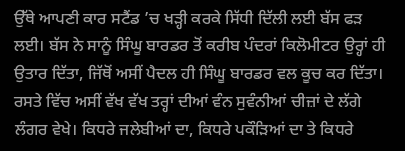ਉੱਥੇ ਆਪਣੀ ਕਾਰ ਸਟੈਂਡ ’ਚ ਖੜ੍ਹੀ ਕਰਕੇ ਸਿੱਧੀ ਦਿੱਲੀ ਲਈ ਬੱਸ ਫੜ ਲਈ। ਬੱਸ ਨੇ ਸਾਨੂੰ ਸਿੰਘੂ ਬਾਰਡਰ ਤੋਂ ਕਰੀਬ ਪੰਦਰਾਂ ਕਿਲੋਮੀਟਰ ਉਰ੍ਹਾਂ ਹੀ ਉਤਾਰ ਦਿੱਤਾ, ਜਿੱਥੋਂ ਅਸੀਂ ਪੈਦਲ ਹੀ ਸਿੰਘੂ ਬਾਰਡਰ ਵਲ ਕੂਚ ਕਰ ਦਿੱਤਾ। ਰਸਤੇ ਵਿੱਚ ਅਸੀਂ ਵੱਖ ਵੱਖ ਤਰ੍ਹਾਂ ਦੀਆਂ ਵੰਨ ਸੁਵੰਨੀਆਂ ਚੀਜ਼ਾਂ ਦੇ ਲੱਗੇ ਲੰਗਰ ਵੇਖੇ। ਕਿਧਰੇ ਜਲੇਬੀਆਂ ਦਾ, ਕਿਧਰੇ ਪਕੌੜਿਆਂ ਦਾ ਤੇ ਕਿਧਰੇ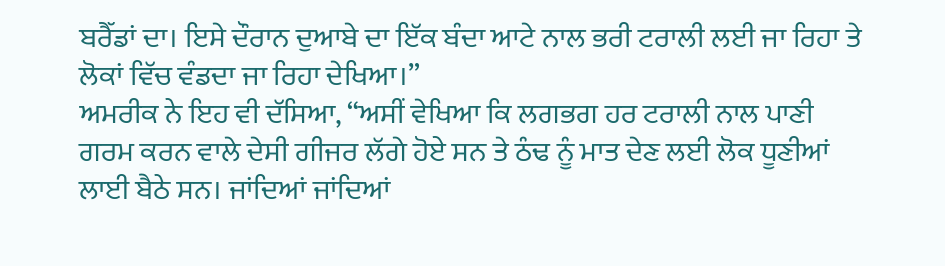ਬਰੈੱਡਾਂ ਦਾ। ਇਸੇ ਦੌਰਾਨ ਦੁਆਬੇ ਦਾ ਇੱਕ ਬੰਦਾ ਆਟੇ ਨਾਲ ਭਰੀ ਟਰਾਲੀ ਲਈ ਜਾ ਰਿਹਾ ਤੇ ਲੋਕਾਂ ਵਿੱਚ ਵੰਡਦਾ ਜਾ ਰਿਹਾ ਦੇਖਿਆ।”
ਅਮਰੀਕ ਨੇ ਇਹ ਵੀ ਦੱਸਿਆ, “ਅਸੀਂ ਵੇਖਿਆ ਕਿ ਲਗਭਗ ਹਰ ਟਰਾਲੀ ਨਾਲ ਪਾਣੀ ਗਰਮ ਕਰਨ ਵਾਲੇ ਦੇਸੀ ਗੀਜਰ ਲੱਗੇ ਹੋਏ ਸਨ ਤੇ ਠੰਢ ਨੂੰ ਮਾਤ ਦੇਣ ਲਈ ਲੋਕ ਧੂਣੀਆਂ ਲਾਈ ਬੈਠੇ ਸਨ। ਜਾਂਦਿਆਂ ਜਾਂਦਿਆਂ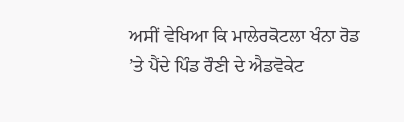ਅਸੀਂ ਵੇਖਿਆ ਕਿ ਮਾਲੇਰਕੋਟਲਾ ਖੰਨਾ ਰੋਡ ’ਤੇ ਪੈਂਦੇ ਪਿੰਡ ਰੌਣੀ ਦੇ ਐਡਵੋਕੇਟ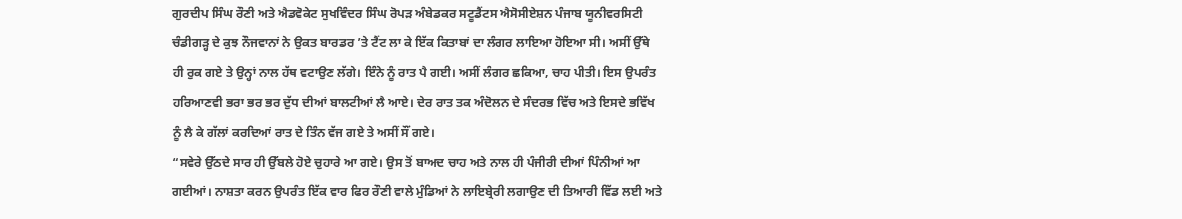ਗੁਰਦੀਪ ਸਿੰਘ ਰੌਣੀ ਅਤੇ ਐਡਵੋਕੇਟ ਸੁਖਵਿੰਦਰ ਸਿੰਘ ਰੋਪੜ ਅੰਬੇਡਕਰ ਸਟੂਡੈਂਟਸ ਐਸੋਸੀਏਸ਼ਨ ਪੰਜਾਬ ਯੂਨੀਵਰਸਿਟੀ ਚੰਡੀਗੜ੍ਹ ਦੇ ਕੁਝ ਨੌਜਵਾਨਾਂ ਨੇ ਉਕਤ ਬਾਰਡਰ ’ਤੇ ਟੈਂਟ ਲਾ ਕੇ ਇੱਕ ਕਿਤਾਬਾਂ ਦਾ ਲੰਗਰ ਲਾਇਆ ਹੋਇਆ ਸੀ। ਅਸੀਂ ਉੱਥੇ ਹੀ ਰੁਕ ਗਏ ਤੇ ਉਨ੍ਹਾਂ ਨਾਲ ਹੱਥ ਵਟਾਉਣ ਲੱਗੇ। ਇੰਨੇ ਨੂੰ ਰਾਤ ਪੈ ਗਈ। ਅਸੀਂ ਲੰਗਰ ਛਕਿਆ, ਚਾਹ ਪੀਤੀ। ਇਸ ਉਪਰੰਤ ਹਰਿਆਣਵੀ ਭਰਾ ਭਰ ਭਰ ਦੁੱਧ ਦੀਆਂ ਬਾਲਟੀਆਂ ਲੈ ਆਏ। ਦੇਰ ਰਾਤ ਤਕ ਅੰਦੋਲਨ ਦੇ ਸੰਦਰਭ ਵਿੱਚ ਅਤੇ ਇਸਦੇ ਭਵਿੱਖ ਨੂੰ ਲੈ ਕੇ ਗੱਲਾਂ ਕਰਦਿਆਂ ਰਾਤ ਦੇ ਤਿੰਨ ਵੱਜ ਗਏ ਤੇ ਅਸੀਂ ਸੌਂ ਗਏ।
“ਸਵੇਰੇ ਉੱਠਦੇ ਸਾਰ ਹੀ ਉੱਬਲੇ ਹੋਏ ਚੁਹਾਰੇ ਆ ਗਏ। ਉਸ ਤੋਂ ਬਾਅਦ ਚਾਹ ਅਤੇ ਨਾਲ ਹੀ ਪੰਜੀਰੀ ਦੀਆਂ ਪਿੰਨੀਆਂ ਆ ਗਈਆਂ। ਨਾਸ਼ਤਾ ਕਰਨ ਉਪਰੰਤ ਇੱਕ ਵਾਰ ਫਿਰ ਰੌਣੀ ਵਾਲੇ ਮੁੰਡਿਆਂ ਨੇ ਲਾਇਬ੍ਰੇਰੀ ਲਗਾਉਣ ਦੀ ਤਿਆਰੀ ਵਿੱਡ ਲਈ ਅਤੇ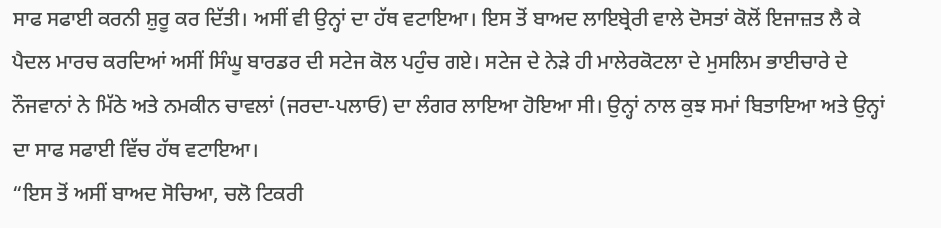ਸਾਫ ਸਫਾਈ ਕਰਨੀ ਸ਼ੁਰੂ ਕਰ ਦਿੱਤੀ। ਅਸੀਂ ਵੀ ਉਨ੍ਹਾਂ ਦਾ ਹੱਥ ਵਟਾਇਆ। ਇਸ ਤੋਂ ਬਾਅਦ ਲਾਇਬ੍ਰੇਰੀ ਵਾਲੇ ਦੋਸਤਾਂ ਕੋਲੋਂ ਇਜਾਜ਼ਤ ਲੈ ਕੇ ਪੈਦਲ ਮਾਰਚ ਕਰਦਿਆਂ ਅਸੀਂ ਸਿੰਘੂ ਬਾਰਡਰ ਦੀ ਸਟੇਜ ਕੋਲ ਪਹੁੰਚ ਗਏ। ਸਟੇਜ ਦੇ ਨੇੜੇ ਹੀ ਮਾਲੇਰਕੋਟਲਾ ਦੇ ਮੁਸਲਿਮ ਭਾਈਚਾਰੇ ਦੇ ਨੌਜਵਾਨਾਂ ਨੇ ਮਿੱਠੇ ਅਤੇ ਨਮਕੀਨ ਚਾਵਲਾਂ (ਜਰਦਾ-ਪਲਾਓ) ਦਾ ਲੰਗਰ ਲਾਇਆ ਹੋਇਆ ਸੀ। ਉਨ੍ਹਾਂ ਨਾਲ ਕੁਝ ਸਮਾਂ ਬਿਤਾਇਆ ਅਤੇ ਉਨ੍ਹਾਂ ਦਾ ਸਾਫ ਸਫਾਈ ਵਿੱਚ ਹੱਥ ਵਟਾਇਆ।
“ਇਸ ਤੋਂ ਅਸੀਂ ਬਾਅਦ ਸੋਚਿਆ, ਚਲੋ ਟਿਕਰੀ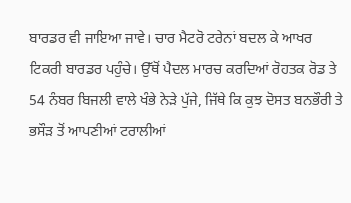ਬਾਰਡਰ ਵੀ ਜਾਇਆ ਜਾਵੇ। ਚਾਰ ਮੈਟਰੋ ਟਰੇਨਾਂ ਬਦਲ ਕੇ ਆਖਰ ਟਿਕਰੀ ਬਾਰਡਰ ਪਹੁੰਚੇ। ਉੱਥੋਂ ਪੈਦਲ ਮਾਰਚ ਕਰਦਿਆਂ ਰੋਹਤਕ ਰੋਡ ਤੇ 54 ਨੰਬਰ ਬਿਜਲੀ ਵਾਲੇ ਖੰਭੇ ਨੇੜੇ ਪੁੱਜੇ, ਜਿੱਥੇ ਕਿ ਕੁਝ ਦੋਸਤ ਬਨਭੌਰੀ ਤੇ ਭਸੌੜ ਤੋਂ ਆਪਣੀਆਂ ਟਰਾਲੀਆਂ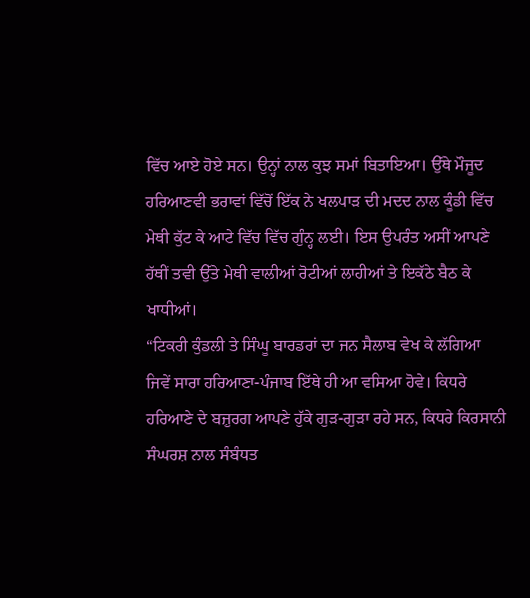ਵਿੱਚ ਆਏ ਹੋਏ ਸਨ। ਉਨ੍ਹਾਂ ਨਾਲ ਕੁਝ ਸਮਾਂ ਬਿਤਾਇਆ। ਉੱਥੇ ਮੌਜੂਦ ਹਰਿਆਣਵੀ ਭਰਾਵਾਂ ਵਿੱਚੋਂ ਇੱਕ ਨੇ ਖਲਪਾੜ ਦੀ ਮਦਦ ਨਾਲ ਕੂੰਡੀ ਵਿੱਚ ਮੇਥੀ ਕੁੱਟ ਕੇ ਆਟੇ ਵਿੱਚ ਵਿੱਚ ਗੁੰਨ੍ਹ ਲਈ। ਇਸ ਉਪਰੰਤ ਅਸੀਂ ਆਪਣੇ ਹੱਥੀਂ ਤਵੀ ਉੱਤੇ ਮੇਥੀ ਵਾਲੀਆਂ ਰੋਟੀਆਂ ਲਾਹੀਆਂ ਤੇ ਇਕੱਠੇ ਬੈਠ ਕੇ ਖਾਧੀਆਂ।
“ਟਿਕਰੀ ਕੁੰਡਲੀ ਤੇ ਸਿੰਘੂ ਬਾਰਡਰਾਂ ਦਾ ਜਨ ਸੈਲਾਬ ਵੇਖ ਕੇ ਲੱਗਿਆ ਜਿਵੇਂ ਸਾਰਾ ਹਰਿਆਣਾ-ਪੰਜਾਬ ਇੱਥੇ ਹੀ ਆ ਵਸਿਆ ਹੋਵੇ। ਕਿਧਰੇ ਹਰਿਆਣੇ ਦੇ ਬਜ਼ੁਰਗ ਆਪਣੇ ਹੁੱਕੇ ਗੁੜ-ਗੁੜਾ ਰਹੇ ਸਨ, ਕਿਧਰੇ ਕਿਰਸਾਨੀ ਸੰਘਰਸ਼ ਨਾਲ ਸੰਬੰਧਤ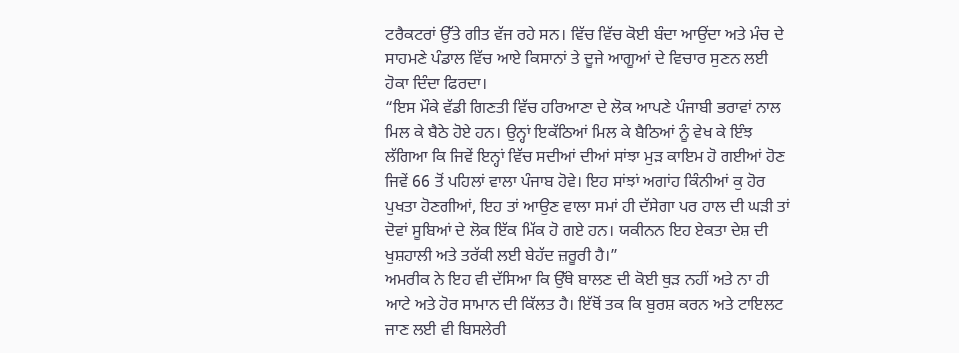ਟਰੈਕਟਰਾਂ ਉੱਤੇ ਗੀਤ ਵੱਜ ਰਹੇ ਸਨ। ਵਿੱਚ ਵਿੱਚ ਕੋਈ ਬੰਦਾ ਆਉਂਦਾ ਅਤੇ ਮੰਚ ਦੇ ਸਾਹਮਣੇ ਪੰਡਾਲ ਵਿੱਚ ਆਏ ਕਿਸਾਨਾਂ ਤੇ ਦੂਜੇ ਆਗੂਆਂ ਦੇ ਵਿਚਾਰ ਸੁਣਨ ਲਈ ਹੋਕਾ ਦਿੰਦਾ ਫਿਰਦਾ।
“ਇਸ ਮੌਕੇ ਵੱਡੀ ਗਿਣਤੀ ਵਿੱਚ ਹਰਿਆਣਾ ਦੇ ਲੋਕ ਆਪਣੇ ਪੰਜਾਬੀ ਭਰਾਵਾਂ ਨਾਲ ਮਿਲ ਕੇ ਬੈਠੇ ਹੋਏ ਹਨ। ਉਨ੍ਹਾਂ ਇਕੱਠਿਆਂ ਮਿਲ ਕੇ ਬੈਠਿਆਂ ਨੂੰ ਵੇਖ ਕੇ ਇੰਝ ਲੱਗਿਆ ਕਿ ਜਿਵੇਂ ਇਨ੍ਹਾਂ ਵਿੱਚ ਸਦੀਆਂ ਦੀਆਂ ਸਾਂਝਾ ਮੁੜ ਕਾਇਮ ਹੋ ਗਈਆਂ ਹੋਣ ਜਿਵੇਂ 66 ਤੋਂ ਪਹਿਲਾਂ ਵਾਲਾ ਪੰਜਾਬ ਹੋਵੇ। ਇਹ ਸਾਂਝਾਂ ਅਗਾਂਹ ਕਿੰਨੀਆਂ ਕੁ ਹੋਰ ਪੁਖਤਾ ਹੋਣਗੀਆਂ, ਇਹ ਤਾਂ ਆਉਣ ਵਾਲਾ ਸਮਾਂ ਹੀ ਦੱਸੇਗਾ ਪਰ ਹਾਲ ਦੀ ਘੜੀ ਤਾਂ ਦੋਵਾਂ ਸੂਬਿਆਂ ਦੇ ਲੋਕ ਇੱਕ ਮਿੱਕ ਹੋ ਗਏ ਹਨ। ਯਕੀਨਨ ਇਹ ਏਕਤਾ ਦੇਸ਼ ਦੀ ਖੁਸ਼ਹਾਲੀ ਅਤੇ ਤਰੱਕੀ ਲਈ ਬੇਹੱਦ ਜ਼ਰੂਰੀ ਹੈ।”
ਅਮਰੀਕ ਨੇ ਇਹ ਵੀ ਦੱਸਿਆ ਕਿ ਉੱਥੇ ਬਾਲਣ ਦੀ ਕੋਈ ਥੁੜ ਨਹੀਂ ਅਤੇ ਨਾ ਹੀ ਆਟੇ ਅਤੇ ਹੋਰ ਸਾਮਾਨ ਦੀ ਕਿੱਲਤ ਹੈ। ਇੱਥੋਂ ਤਕ ਕਿ ਬੁਰਸ਼ ਕਰਨ ਅਤੇ ਟਾਇਲਟ ਜਾਣ ਲਈ ਵੀ ਬਿਸਲੇਰੀ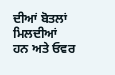ਦੀਆਂ ਬੋਤਲਾਂ ਮਿਲਦੀਆਂ ਹਨ ਅਤੇ ਓਵਰ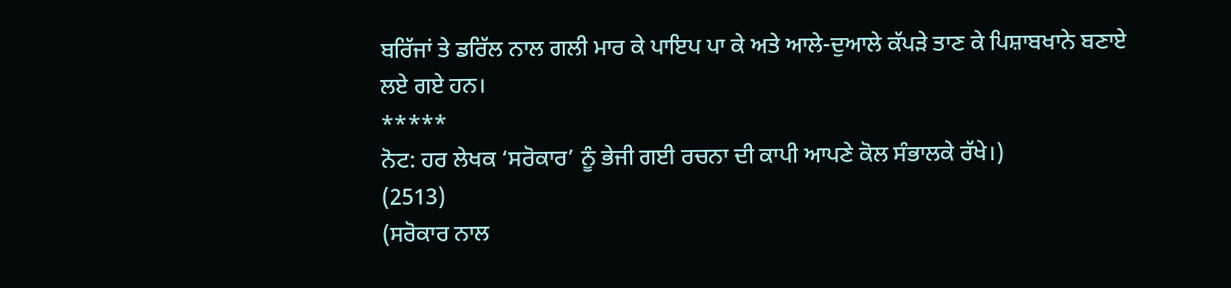ਬਰਿੱਜਾਂ ਤੇ ਡਰਿੱਲ ਨਾਲ ਗਲੀ ਮਾਰ ਕੇ ਪਾਇਪ ਪਾ ਕੇ ਅਤੇ ਆਲੇ-ਦੁਆਲੇ ਕੱਪੜੇ ਤਾਣ ਕੇ ਪਿਸ਼ਾਬਖਾਨੇ ਬਣਾਏ ਲਏ ਗਏ ਹਨ।
*****
ਨੋਟ: ਹਰ ਲੇਖਕ ‘ਸਰੋਕਾਰ’ ਨੂੰ ਭੇਜੀ ਗਈ ਰਚਨਾ ਦੀ ਕਾਪੀ ਆਪਣੇ ਕੋਲ ਸੰਭਾਲਕੇ ਰੱਖੇ।)
(2513)
(ਸਰੋਕਾਰ ਨਾਲ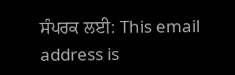ਸੰਪਰਕ ਲਈ: This email address is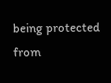being protected from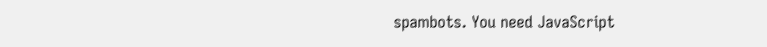spambots. You need JavaScript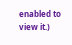enabled to view it.)